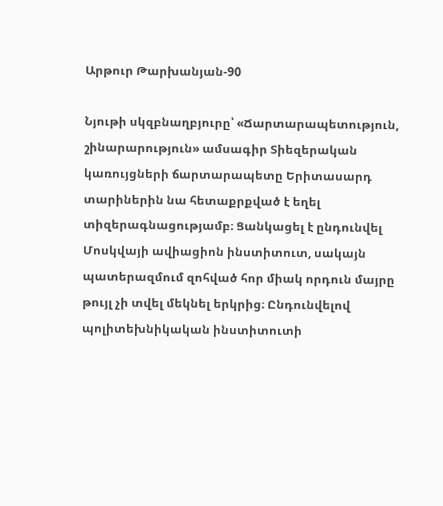Արթուր Թարխանյան-90

Նյութի սկզբնաղբյուրը՝ «Ճարտարապետություն, շինարարություն» ամսագիր Տիեզերական կառույցների ճարտարապետը Երիտասարդ տարիներին նա հետաքրքված է եղել տիզերագնացությամբ։ Ցանկացել է ընդունվել Մոսկվայի ավիացիոն ինստիտուտ, սակայն պատերազմում զոհված հոր միակ որդուն մայրը թույլ չի տվել մեկնել երկրից։ Ընդունվելով պոլիտեխնիկական ինստիտուտի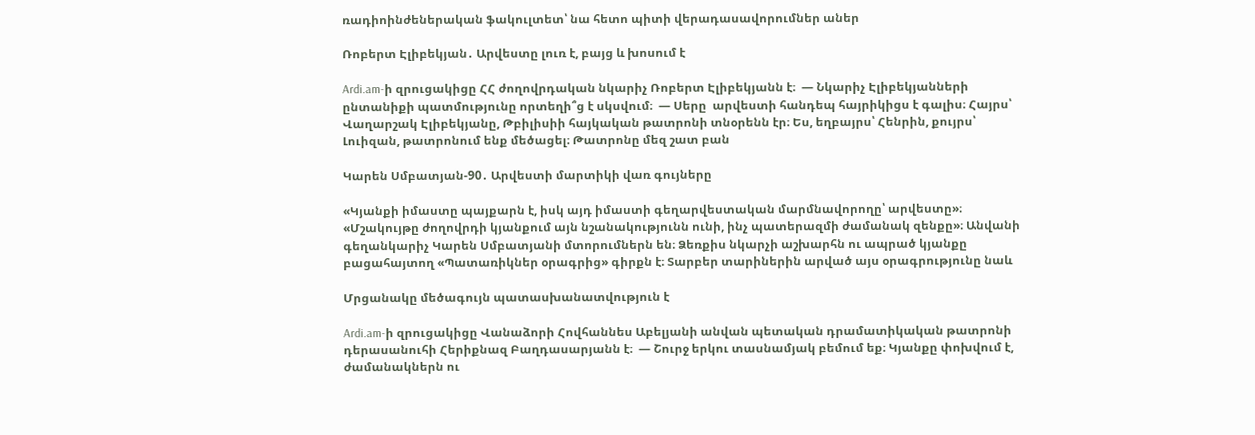ռադիոինժեներական ֆակուլտետ՝ նա հետո պիտի վերադասավորումներ աներ

Ռոբերտ Էլիբեկյան․ Արվեստը լուռ է, բայց և խոսում է

Ardi.am-ի զրուցակիցը ՀՀ ժողովրդական նկարիչ Ռոբերտ Էլիբեկյանն է։  — Նկարիչ Էլիբեկյանների  ընտանիքի պատմությունը որտեղի՞ց է սկսվում։  — Սերը  արվեստի հանդեպ հայրիկիցս է գալիս։ Հայրս՝ Վաղարշակ Էլիբեկյանը, Թբիլիսիի հայկական թատրոնի տնօրենն էր։ Ես, եղբայրս՝ Հենրին, քույրս՝ Լուիզան, թատրոնում ենք մեծացել։ Թատրոնը մեզ շատ բան

Կարեն Սմբատյան-90․ Արվեստի մարտիկի վառ գույները

«Կյանքի իմաստը պայքարն է, իսկ այդ իմաստի գեղարվեստական մարմնավորողը՝ արվեստը»։ «Մշակույթը ժողովրդի կյանքում այն նշանակությունն ունի, ինչ պատերազմի ժամանակ զենքը»։ Անվանի գեղանկարիչ Կարեն Սմբատյանի մտորումներն են։ Ձեռքիս նկարչի աշխարհն ու ապրած կյանքը բացահայտող «Պատառիկներ օրագրից» գիրքն է։ Տարբեր տարիներին արված այս օրագրությունը նաև

Մրցանակը մեծագույն պատասխանատվություն է

Ardi.am-ի զրուցակիցը Վանաձորի Հովհաննես Աբելյանի անվան պետական դրամատիկական թատրոնի դերասանուհի Հերիքնազ Բաղդասարյանն է։  — Շուրջ երկու տասնամյակ բեմում եք։ Կյանքը փոխվում է, ժամանակներն ու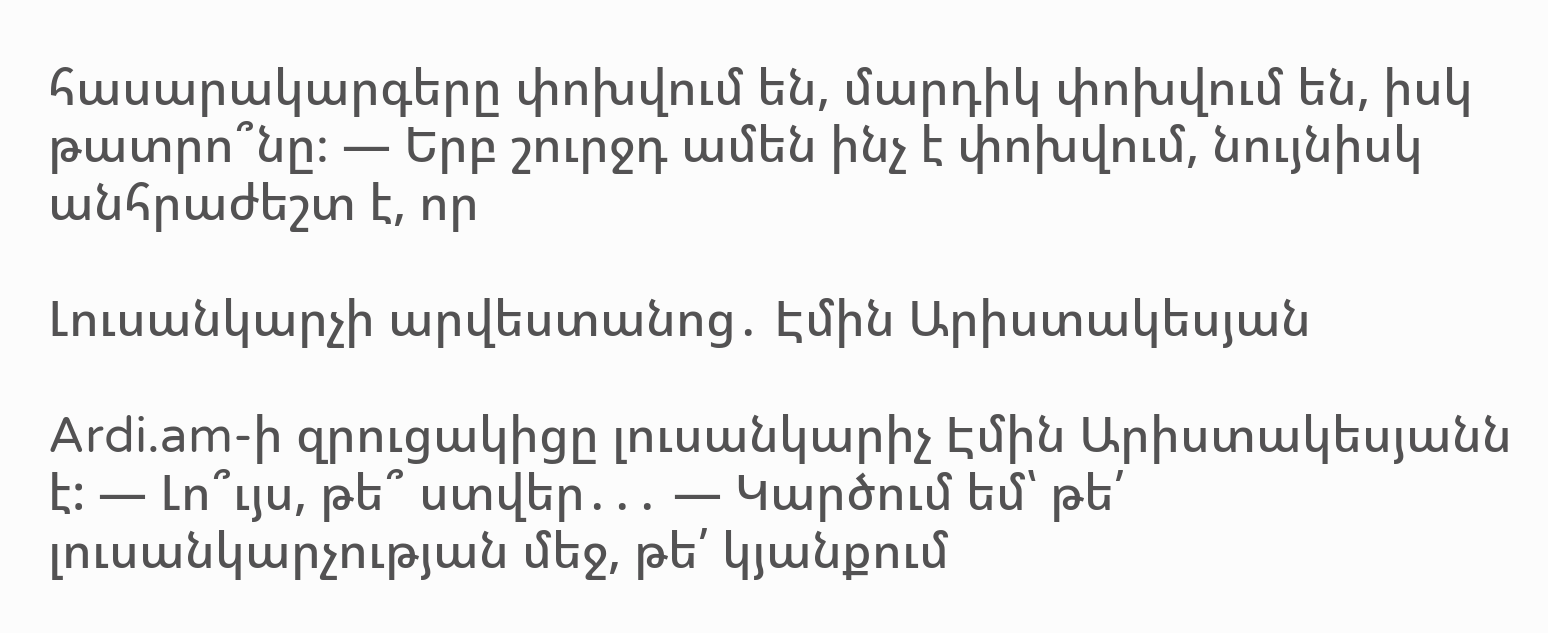հասարակարգերը փոխվում են, մարդիկ փոխվում են, իսկ թատրո՞նը։ — Երբ շուրջդ ամեն ինչ է փոխվում, նույնիսկ անհրաժեշտ է, որ

Լուսանկարչի արվեստանոց․ Էմին Արիստակեսյան

Ardi.am-ի զրուցակիցը լուսանկարիչ Էմին Արիստակեսյանն է: — Լո՞ւյս, թե՞ ստվեր․․․ — Կարծում եմ՝ թե՛ լուսանկարչության մեջ, թե՛ կյանքում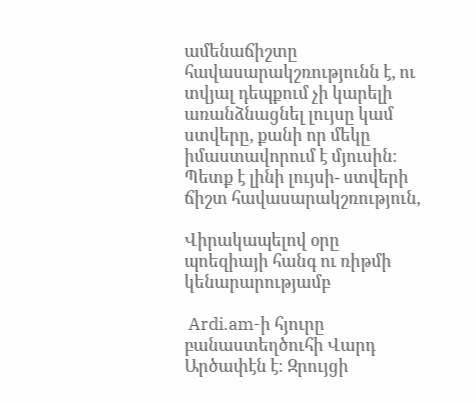ամենաճիշտը հավասարակշռությունն է, ու տվյալ դեպքում չի կարելի առանձնացնել լույսը կամ ստվերը, քանի որ մեկը իմաստավորում է մյուսին։ Պետք է լինի լույսի- ստվերի ճիշտ հավասարակշռություն,

Վիրակապելով օրը պոեզիայի հանգ ու ռիթմի կենարարությամբ

 Ardi.am-ի հյուրը բանաստեղծուհի Վարդ Արծափէն է։ Զրույցի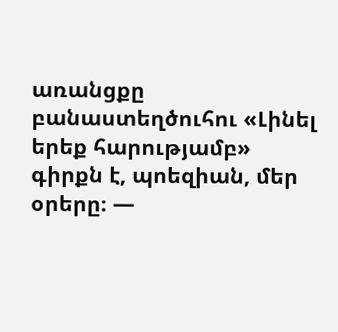առանցքը բանաստեղծուհու «Լինել երեք հարությամբ» գիրքն է, պոեզիան, մեր օրերը։ —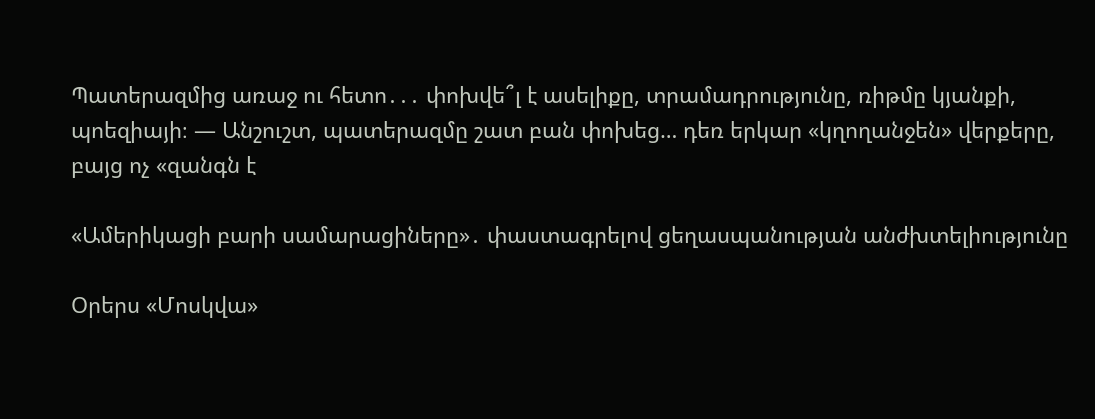Պատերազմից առաջ ու հետո․․․ փոխվե՞լ է ասելիքը, տրամադրությունը, ռիթմը կյանքի, պոեզիայի։ — Անշուշտ, պատերազմը շատ բան փոխեց… դեռ երկար «կղողանջեն» վերքերը, բայց ոչ «զանգն է

«Ամերիկացի բարի սամարացիները»․ փաստագրելով ցեղասպանության անժխտելիությունը

Օրերս «Մոսկվա»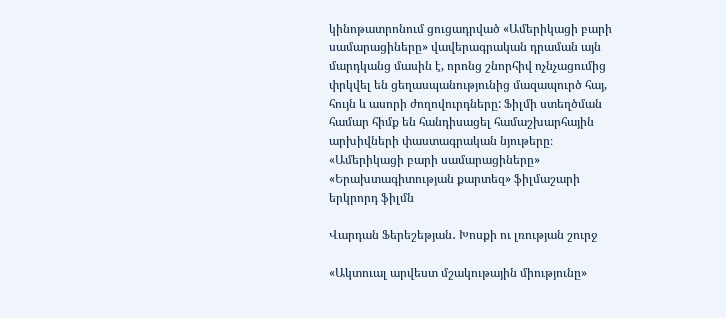կինոթատրոնում ցուցադրված «Ամերիկացի բարի սամարացիները» վավերագրական դրաման այն մարդկանց մասին է, որոնց շնորհիվ ոչնչացումից փրկվել են ցեղասպանությունից մազապուրծ հայ, հույն և ասորի ժողովուրդները: Ֆիլմի ստեղծման համար հիմք են հանդիսացել համաշխարհային արխիվների փաստագրական նյութերը։ «Ամերիկացի բարի սամարացիները» «Երախտագիտության քարտեզ» ֆիլմաշարի երկրորդ ֆիլմն

Վարդան Ֆերեշեթյան․ Խոսքի ու լռության շուրջ

«Ակտուալ արվեստ մշակութային միությունը»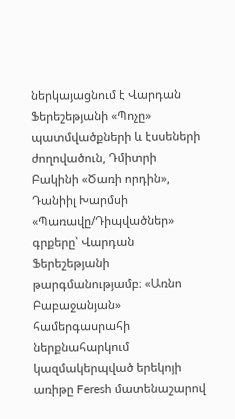ներկայացնում է Վարդան Ֆերեշեթյանի «Պոչը» պատմվածքների և էսսեների ժողովածուն, Դմիտրի Բակինի «Ծառի որդին», Դանիիլ Խարմսի «Պառավը/Դիպվածներ» գրքերը՝ Վարդան Ֆերեշեթյանի թարգմանությամբ։ «Առնո Բաբաջանյան» համերգասրահի ներքնահարկում կազմակերպված երեկոյի առիթը Feresh մատենաշարով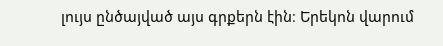լույս ընծայված այս գրքերն էին։ Երեկոն վարում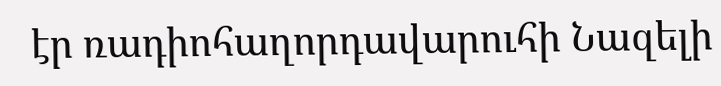էր ռադիոհաղորդավարուհի Նազելի